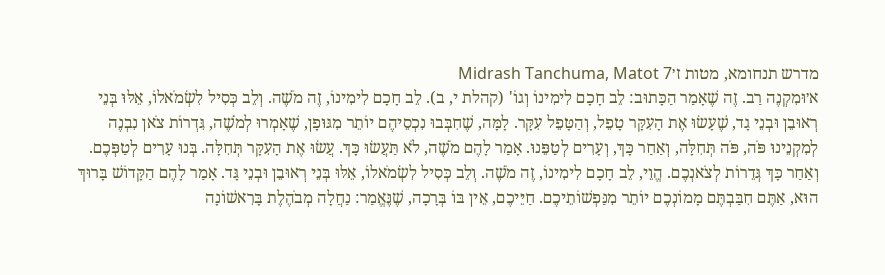מדרש תנחומא, מטות ז׳Midrash Tanchuma, Matot 7
א׳וּמִקְנֶה רַב. זֶה שֶׁאָמַר הַכָּתוּב: לֵב חָכָם לִימִינוֹ וְגוֹ' (קהלת י, ב). לֵב חָכָם לִימִינוֹ, זֶה מֹשֶׁה. וְלֵב כְּסִיל לִשְׂמֹאלוֹ, אֵלּוּ בְּנֵי רְאוּבֵן וּבְנֵי גָד, שֶׁעָשׂוּ אֶת הָעִקָּר טָפֵל, וְהַטָּפֵל עִקָּר. לָמָּה, שֶׁחִבְּבוּ נִכְסֵיהֶם יוֹתֵר מִגּוּפָן, שֶׁאָמְרוּ לְמֹשֶׁה, גִּדְרוֹת צֹאן נִבְנֶה לְמִקְנֵינוּ פֹּה, פֹּה תְּחִלָּה, וְאַחַר כָּךְ, וְעָרִים לְטַפֵּנוּ. אָמַר לָהֶם מֹשֶׁה, לֹא תַּעֲשׂוּ כָּךְ. עֲשׂוּ אֶת הָעִקָּר תְּחִלָּה. בְּנוּ עָרִים לְטַפְּכֶם. וְאַחַר כָּךְ גְּדֵרוֹת לְצֹאנְכֶם. הֱוֵי, לֵב חָכָם לִימִינוֹ, זֶה מֹשֶׁה. וְלֵב כְּסִיל לִשְׂמֹאלוֹ, אֵלּוּ בְּנֵי רְאוּבֵן וּבְנֵי גָּד. אָמַר לָהֶם הַקָּדוֹשׁ בָּרוּךְ הוּא, אַתֶּם חִבַּבְתֶּם מָמוֹנְכֶם יוֹתֵר מִנַּפְשׁוֹתֵיכֶם. חַיֵּיכֶם, אֵין בּוֹ בְּרָכָה, שֶׁנֶּאֱמַר: נַחֲלָה מְבֹהֶלֶת בָּרִאשׁוֹנָה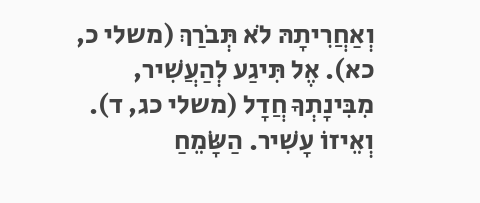וְאַחֲרִיתָהּ לֹא תְּבֹרַךְ (משלי כ, כא). אֶל תִּיגַע לְהַעֲשִׁיר, מִבִּינָתְךָ חֲדָל (משלי כג, ד). וְאֵיזוֹ עָשִׁיר. הַשָּׂמֵחַ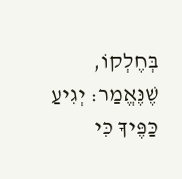בְּחֶלְקוֹ, שֶׁנֶּאֱמַר: יְגִיעַ כַּפֶּיךָ כִּי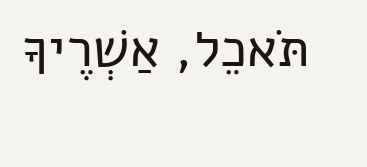תֹּאכֵל, אַשְׁרֶיךָ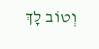וְטוֹב לָךְ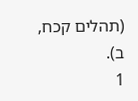(תהלים קכח, ב).
1